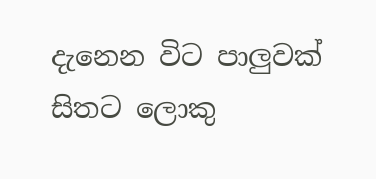දැනෙන විට පාලුවක්
සිතට ලොකු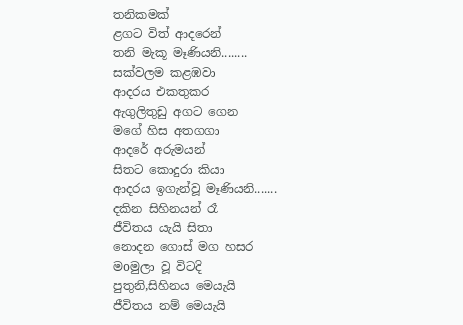තනිකමක්
ළගට විත් ආදරෙන්
තනි මැකූ මෑණියනි........
සක්වලම කළඹවා
ආදරය එකතුකර
ඇගුලිතුඩු අගට ගෙන
මගේ හිස අතගගා
ආදරේ අරුමයන්
සිතට කොදුරා කියා
ආදරය ඉගැන්වූ මෑණියනි.......
දකින සිහිනයන් රෑ
ජීවිතය යැයි සිතා
නොදන ගොස් මග හසර
මoමුලා වූ විටදි
පුතුනි,සිහිනය මෙයැයි
ජීවිතය නම් මෙයැයි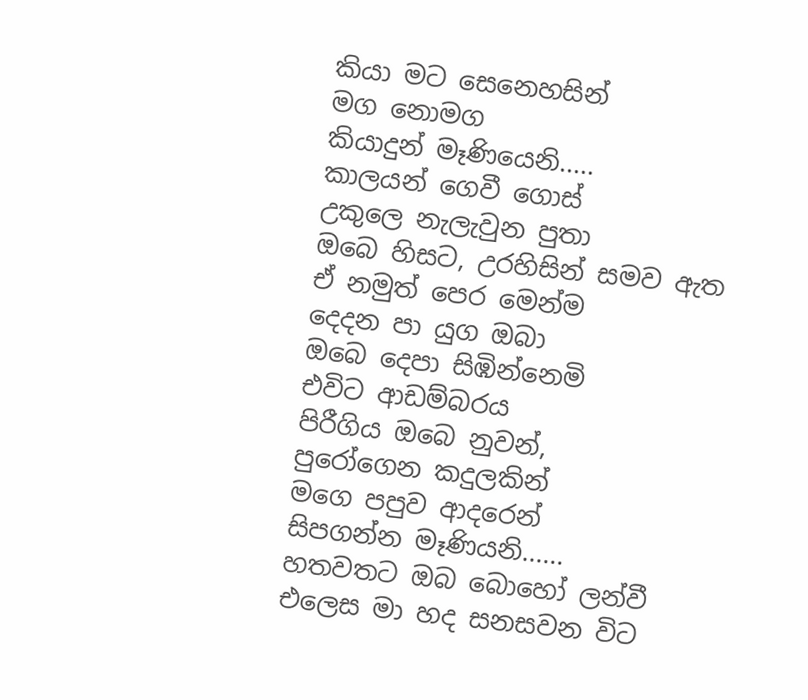කියා මට සෙනෙහසින්
මග නොමග
කියාදුන් මෑණියෙනි.....
කාලයන් ගෙවී ගොස්
උකුලෙ නැලැවුන පුතා
ඔබෙ හිසට, උරහිසින් සමව ඇත
ඒ නමුත් පෙර මෙන්ම
දෙදන පා යුග ඔබා
ඔබෙ දෙපා සිඹින්නෙමි
එවිට ආඩම්බරය
පිරීගිය ඔබෙ නුවන්,
පුරෝගෙන කදුලකින්
මගෙ පපුව ආදරෙන්
සිපගන්න මෑණියනි......
හතවතට ඔබ බොහෝ ලන්වී
එලෙස මා හද සනසවන විට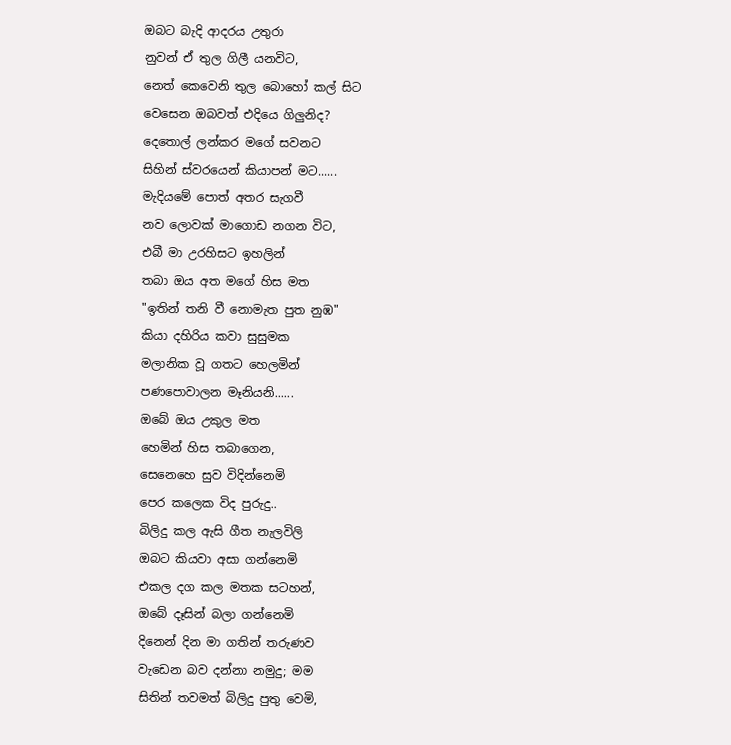ඔබට බැදි ආදරය උතුරා
නුවන් ඒ තුල ගිලී යනවිට,
නෙත් කෙවෙනි තුල බොහෝ කල් සිට
වෙසෙන ඔබවත් එදියෙ ගිලුනිද?
දෙතොල් ලන්කර මගේ සවනට
සිහින් ස්වරයෙන් කියාපන් මට......
මැදියමේ පොත් අතර සැගවී
නව ලොවක් මාගොඩ නගන විට,
එබී මා උරහිසට ඉහලින්
තබා ඔය අත මගේ හිස මත
"ඉතින් තනි වී නොමැත පුත නුඹ"
කියා දහිරිය කවා සුසුමක
මලානික වූ ගතට හෙලමින්
පණපොවාලන මෑනියනි......
ඔබේ ඔය උකුල මත
හෙමින් හිස තබාගෙන,
සෙනෙහෙ සුව විදින්නෙමි
පෙර කලෙක විද පුරුදු..
බිලිදු කල ඇසි ගීත නැලවිලි
ඔබට කියවා අසා ගන්නෙමි
එකල දග කල මතක සටහන්,
ඔබේ දෑසින් බලා ගන්නෙමි
දිනෙන් දින මා ගතින් තරුණව
වැඩෙන බව දන්නා නමුදු; මම
සිතින් තවමත් බිලිදු පුතු වෙමි,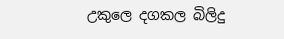උකුලෙ දගකල බිලිදු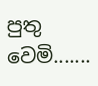පුතු වෙමි.......